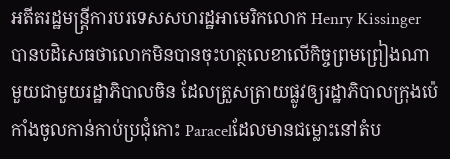អតីតរដ្ឋមន្រ្តីការបរទេសសហរដ្ឋអាមេរិកលោក Henry Kissinger បានបដិសេធថាលោកមិនបានចុះហត្ថលេខាលើកិច្ចព្រមព្រៀងណាមួយជាមួយរដ្ឋាភិបាលចិន ដែលត្រួសត្រាយផ្លូវឲ្យរដ្ឋាភិបាលក្រុងប៉េកាំងចូលកាន់កាប់ប្រជុំកោះ Paracelដែលមានជម្លោះនៅតំប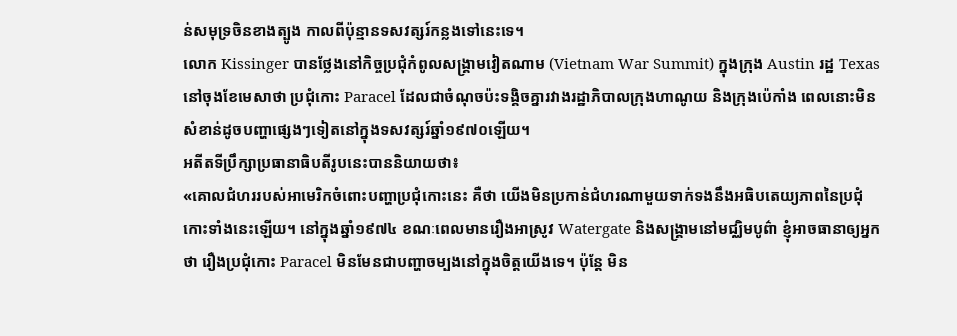ន់សមុទ្រចិនខាងត្បូង កាលពីប៉ុន្មានទសវត្សរ៍កន្លងទៅនេះទេ។
លោក Kissinger បានថ្លែងនៅកិច្ចប្រជុំកំពូលសង្រ្គាមវៀតណាម (Vietnam War Summit) ក្នុងក្រុង Austin រដ្ឋ Texas នៅចុងខែមេសាថា ប្រជុំកោះ Paracel ដែលជាចំណុចប៉ះទង្គិចគ្នារវាងរដ្ឋាភិបាលក្រុងហាណូយ និងក្រុងប៉េកាំង ពេលនោះមិនសំខាន់ដូចបញ្ហាផ្សេងៗទៀតនៅក្នុងទសវត្សរ៍ឆ្នាំ១៩៧០ឡើយ។
អតីតទីប្រឹក្សាប្រធានាធិបតីរូបនេះបាននិយាយថា៖
«គោលជំហររបស់អាមេរិកចំពោះបញ្ហាប្រជុំកោះនេះ គឺថា យើងមិនប្រកាន់ជំហរណាមួយទាក់ទងនឹងអធិបតេយ្យភាពនៃប្រជុំកោះទាំងនេះឡើយ។ នៅក្នុងឆ្នាំ១៩៧៤ ខណៈពេលមានរឿងអាស្រូវ Watergate និងសង្រ្គាមនៅមជ្ឈិមបូព៌ា ខ្ញុំអាចធានាឲ្យអ្នកថា រឿងប្រជុំកោះ Paracel មិនមែនជាបញ្ហាចម្បងនៅក្នុងចិត្តយើងទេ។ ប៉ុន្តែ មិន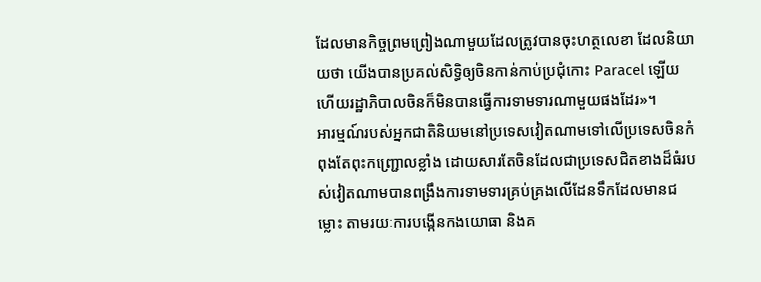ដែលមានកិច្ចព្រមព្រៀងណាមួយដែលត្រូវបានចុះហត្ថលេខា ដែលនិយាយថា យើងបានប្រគល់សិទ្ធិឲ្យចិនកាន់កាប់ប្រជុំកោះ Paracel ឡើយ ហើយរដ្ឋាភិបាលចិនក៏មិនបានធ្វើការទាមទារណាមួយផងដែរ»។
អារម្មណ៍របស់អ្នកជាតិនិយមនៅប្រទេសវៀតណាមទៅលើប្រទេសចិនកំពុងតែពុះកញ្ជ្រោលខ្លាំង ដោយសារតែចិនដែលជាប្រទេសជិតខាងដ៏ធំរបស់វៀតណាមបានពង្រឹងការទាមទារគ្រប់គ្រងលើដែនទឹកដែលមានជម្លោះ តាមរយៈការបង្កើនកងយោធា និងគ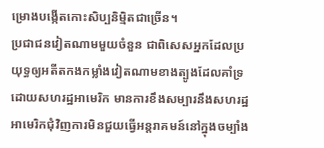ម្រោងបង្កើតកោះសិប្បនិម្មិតជាច្រើន។
ប្រជាជនវៀតណាមមួយចំនួន ជាពិសេសអ្នកដែលប្រយុទ្ធឲ្យអតីតកងកម្លាំងវៀតណាមខាងត្បូងដែលគាំទ្រដោយសហរដ្ឋអាមេរិក មានការខឹងសម្បារនឹងសហរដ្ឋអាមេរិកជុំវិញការមិនជួយធ្វើអន្តរាគមន៍នៅក្នុងចម្បាំង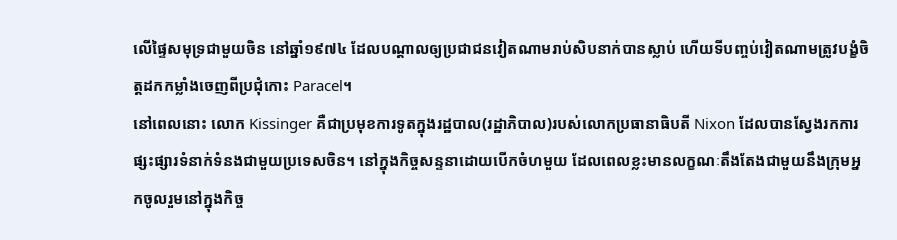លើផ្ទៃសមុទ្រជាមួយចិន នៅឆ្នាំ១៩៧៤ ដែលបណ្តាលឲ្យប្រជាជនវៀតណាមរាប់សិបនាក់បានស្លាប់ ហើយទីបញ្ចប់វៀតណាមត្រូវបង្ខំចិត្តដកកម្លាំងចេញពីប្រជុំកោះ Paracel។
នៅពេលនោះ លោក Kissinger គឺជាប្រមុខការទូតក្នុងរដ្ឋបាល(រដ្ឋាភិបាល)របស់លោកប្រធានាធិបតី Nixon ដែលបានស្វែងរកការផ្សះផ្សារទំនាក់ទំនងជាមួយប្រទេសចិន។ នៅក្នុងកិច្ចសន្ទនាដោយបើកចំហមួយ ដែលពេលខ្លះមានលក្ខណៈតឹងតែងជាមួយនឹងក្រុមអ្នកចូលរួមនៅក្នុងកិច្ច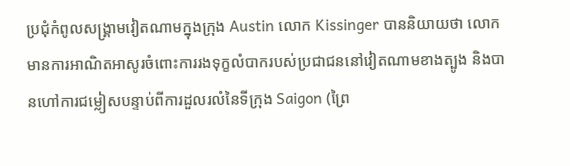ប្រជុំកំពូលសង្រ្គាមវៀតណាមក្នុងក្រុង Austin លោក Kissinger បាននិយាយថា លោកមានការអាណិតអាសូរចំពោះការរងទុក្ខលំបាករបស់ប្រជាជននៅវៀតណាមខាងត្បូង និងបានហៅការជម្លៀសបន្ទាប់ពីការដួលរលំនៃទីក្រុង Saigon (ព្រៃ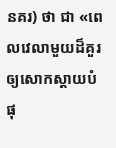នគរ) ថា ជា «ពេលវេលាមួយដ៏គួរឲ្យសោកស្តាយបំផុ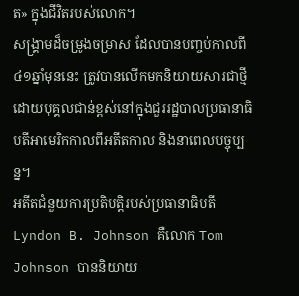ត» ក្នុងជីវិតរបស់លោក។
សង្រ្គាមដ៏ចម្រូងចម្រាស ដែលបានបញ្ចប់កាលពី៤១ឆ្នាំមុននេះ ត្រូវបានលើកមកនិយាយសារជាថ្មីដោយបុគ្គលជាន់ខ្ពស់នៅក្នុងជួររដ្ឋបាលប្រធានាធិបតីអាមេរិកកាលពីអតីតកាល និងនាពេលបច្ចុប្បន្ន។
អតីតជំនួយការប្រតិបត្តិរបស់ប្រធានាធិបតី Lyndon B. Johnson គឺលោក Tom Johnson បាននិយាយ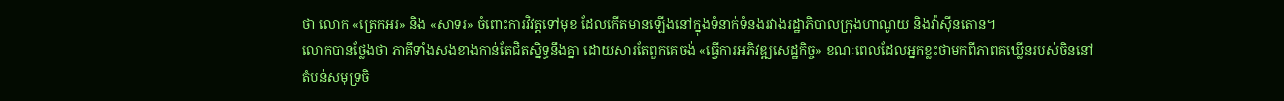ថា លោក «ត្រេកអរ» និង «សាទរ» ចំពោះការវិវត្តទៅមុខ ដែលកើតមានឡើងនៅក្នុងទំនាក់ទំនងរវាងរដ្ឋាភិបាលក្រុងហាណូយ និងវ៉ាស៊ីនតោន។
លោកបានថ្លែងថា ភាគីទាំងសងខាងកាន់តែជិតស្និទ្ធនឹងគ្នា ដោយសារតែពួកគេចង់ «ធ្វើការអភិវឌ្ឍសេដ្ឋកិច្ច» ខណៈពេលដែលអ្នកខ្លះថាមកពីភាពគឃ្លើនរបស់ចិននៅតំបន់សមុទ្រចិ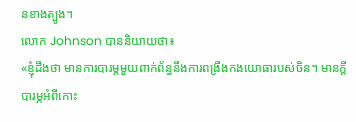នខាងត្បូង។
លោក Johnson បាននិយាយថា៖
«ខ្ញុំដឹងថា មានការបារម្ភមួយពាក់ព័ន្ធនឹងការពង្រឹងកងយោធារបស់ចិន។ មានក្តីបារម្ភអំពីកោះ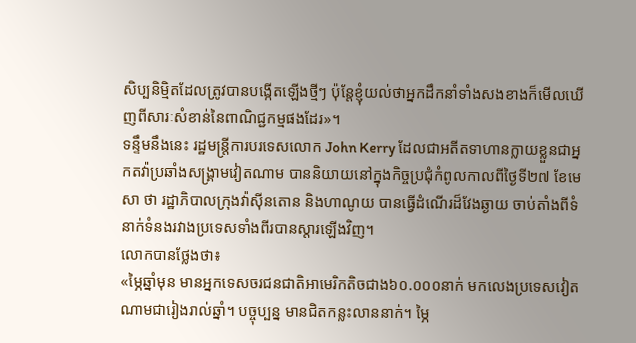សិប្បនិម្មិតដែលត្រូវបានបង្កើតឡើងថ្មីៗ ប៉ុន្តែខ្ញុំយល់ថាអ្នកដឹកនាំទាំងសងខាងក៏មើលឃើញពីសារៈសំខាន់នៃពាណិជ្ជកម្មផងដែរ»។
ទន្ទឹមនឹងនេះ រដ្ឋមន្រ្តីការបរទេសលោក John Kerry ដែលជាអតីតទាហានក្លាយខ្លួនជាអ្នកតវ៉ាប្រឆាំងសង្រ្គាមវៀតណាម បាននិយាយនៅក្នុងកិច្ចប្រជុំកំពូលកាលពីថ្ងៃទី២៧ ខែមេសា ថា រដ្ឋាភិបាលក្រុងវ៉ាស៊ីនតោន និងហាណូយ បានធ្វើដំណើរដ៏វែងឆ្ងាយ ចាប់តាំងពីទំនាក់ទំនងរវាងប្រទេសទាំងពីរបានស្តារឡើងវិញ។
លោកបានថ្លែងថា៖
«ម្ភៃឆ្នាំមុន មានអ្នកទេសចរជនជាតិអាមេរិកតិចជាង៦០.០០០នាក់ មកលេងប្រទេសវៀតណាមជារៀងរាល់ឆ្នាំ។ បច្ចុប្បន្ន មានជិតកន្លះលាននាក់។ ម្ភៃ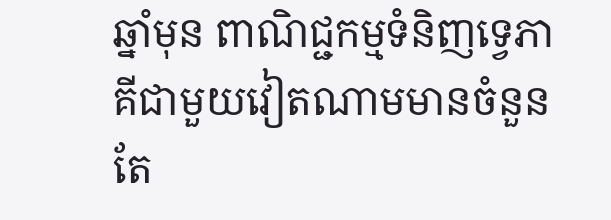ឆ្នាំមុន ពាណិជ្ជកម្មទំនិញទ្វេភាគីជាមួយវៀតណាមមានចំនួនតែ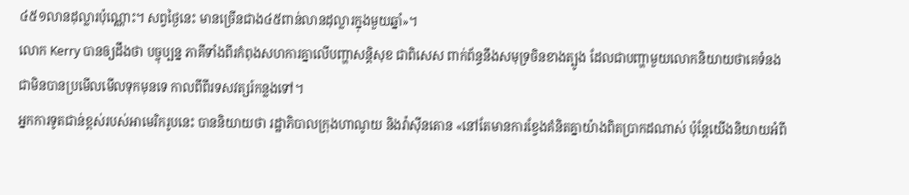៤៥១លានដុល្លារប៉ុណ្ណោះ។ សព្វថ្ងៃនេះ មានច្រើនជាង៤៥ពាន់លានដុល្លារក្នុងមួយឆ្នាំ»។
លោក Kerry បានឲ្យដឹងថា បច្ចុប្បន្ន ភាគីទាំងពីរកំពុងសហការគ្នាលើបញ្ហាសន្តិសុខ ជាពិសេស ពាក់ព័ន្ធនឹងសមុទ្រចិនខាងត្បូង ដែលជាបញ្ហាមួយលោកនិយាយថាគេទំនងជាមិនបានប្រមើលមើលទុកមុនទេ កាលពីពីរទសវត្សរ៍កន្លងទៅ។
អ្នកការទូតជាន់ខ្ពស់របស់អាមេរិករូបនេះ បាននិយាយថា រដ្ឋាភិបាលក្រុងហាណូយ និងវ៉ាស៊ីនតោន «នៅតែមានការខ្វែងគំនិតគ្នាយ៉ាងពិតប្រាកដណាស់ ប៉ុន្តែយើងនិយាយអំពី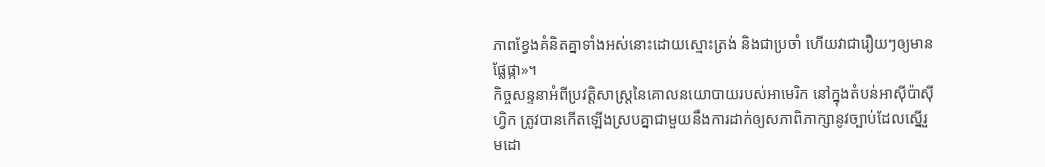ភាពខ្វែងគំនិតគ្នាទាំងអស់នោះដោយស្មោះត្រង់ និងជាប្រចាំ ហើយវាជារឿយៗឲ្យមានផ្លែផ្កា»។
កិច្ចសន្ទនាអំពីប្រវត្តិសាស្ត្រនៃគោលនយោបាយរបស់អាមេរិក នៅក្នុងតំបន់អាស៊ីប៉ាស៊ីហ្វិក ត្រូវបានកើតឡើងស្របគ្នាជាមួយនឹងការដាក់ឲ្យសភាពិភាក្សានូវច្បាប់ដែលស្នើរួមដោ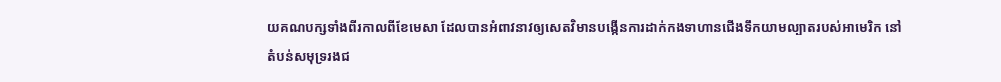យគណបក្សទាំងពីរកាលពីខែមេសា ដែលបានអំពាវនាវឲ្យសេតវិមានបង្កើនការដាក់កងទាហានជើងទឹកយាមល្បាតរបស់អាមេរិក នៅតំបន់សមុទ្ររងជ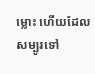ម្លោះ ហើយដែលសម្បូរទៅ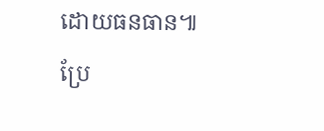ដោយធនធាន៕
ប្រែ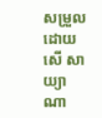សម្រួលដោយ សើ សាយ្យាណា